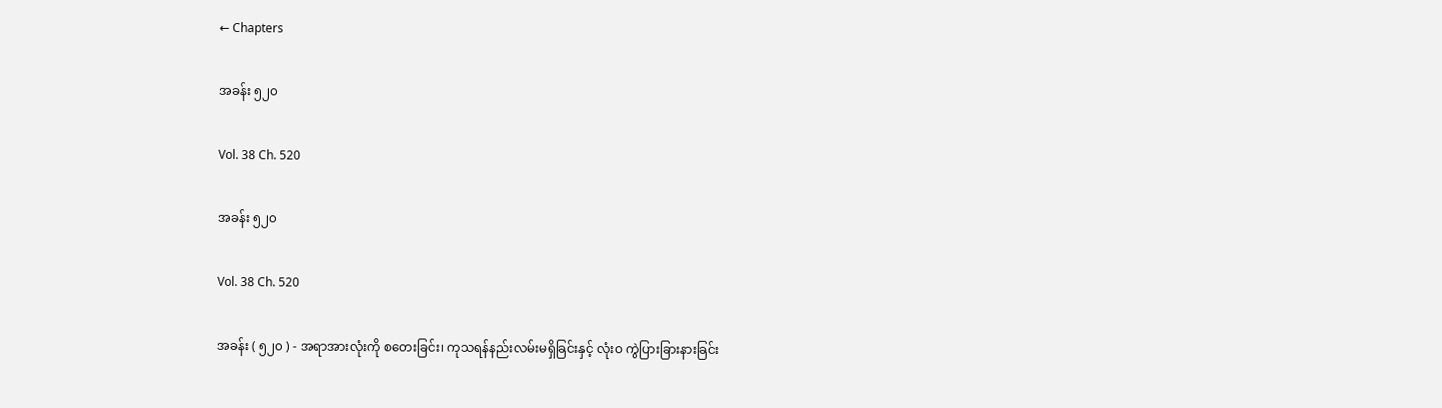← Chapters

အခန်း ၅၂၀

Vol. 38 Ch. 520

အခန်း ၅၂၀

Vol. 38 Ch. 520

အခန်း ( ၅၂၀ ) - အရာအားလုံးကို စတေးခြင်း၊ ကုသရန်နည်းလမ်းမရှိခြင်းနှင့် လုံးဝ ကွဲပြားခြားနားခြင်း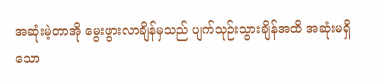အဆုံးမဲ့တာအို မွေးဖွားလာချိန်မှသည် ပျက်သုဉ်းသွားချိန်အထိ အဆုံးမရှိသော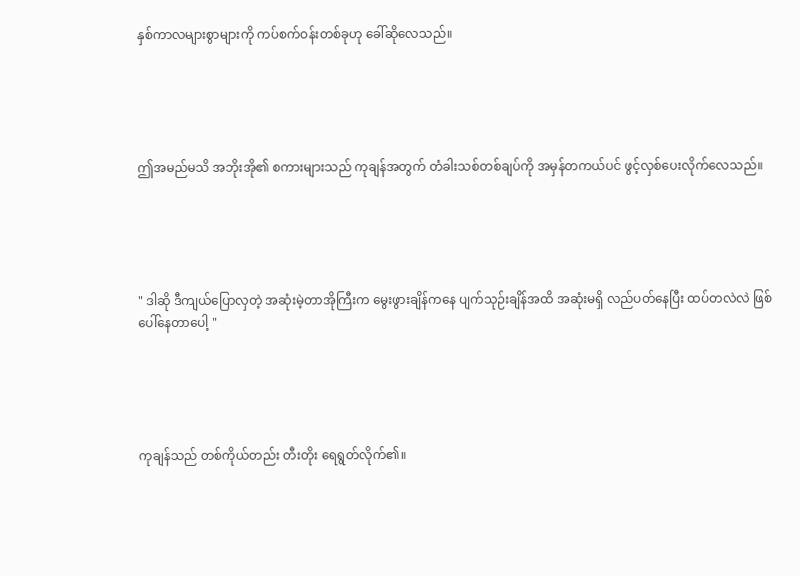နှစ်ကာလများစွာများကို ကပ်စက်ဝန်းတစ်ခုဟု ခေါ်ဆိုလေသည်။





ဤအမည်မသိ အဘိုးအို၏ စကားများသည် ကုချန်အတွက် တံခါးသစ်တစ်ချပ်ကို အမှန်တကယ်ပင် ဖွင့်လှစ်ပေးလိုက်လေသည်။





" ဒါဆို ဒီကျယ်ပြောလှတဲ့ အဆုံးမဲ့တာအိုကြီးက မွေးဖွားချိန်ကနေ ပျက်သုဉ်းချိန်အထိ အဆုံးမရှိ လည်ပတ်နေပြီး ထပ်တလဲလဲ ဖြစ်ပေါ်နေတာပေါ့ "





ကုချန်သည် တစ်ကိုယ်တည်း တီးတိုး ရေရွတ်လိုက်၏။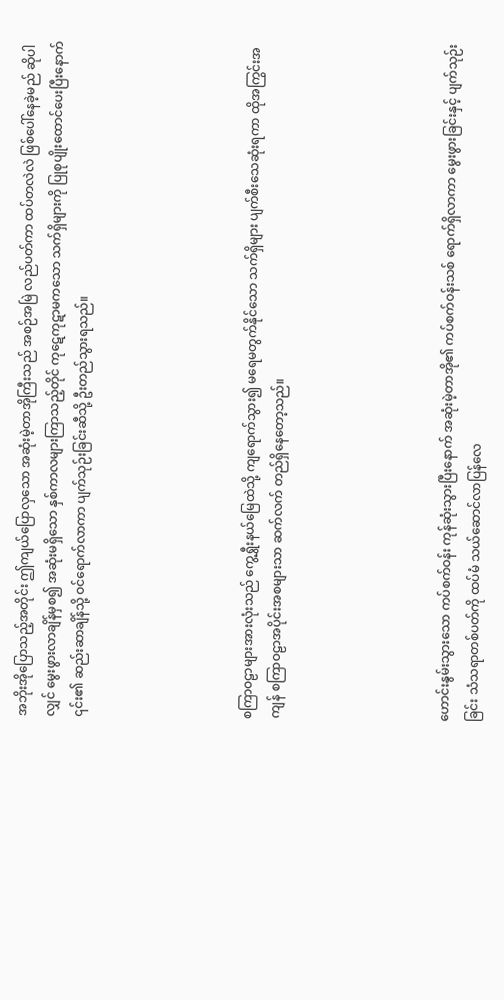အဘိုးအိုပြောသည့်အတိုင်း ဤကျယ်ပြောလှသော အဆုံးမဲ့တာအိုကြီးသည် အစဉ်အမြဲ လည်ပတ်ကာ ထပ်တလဲလဲ ဖြစ်ပေါ်နေခဲ့မည် ဆိုပါလျှင် မွေးဖွားလာချိန်မှစ၍ အဆုံးမရှိသော နှစ်ကာလများကြာသည့်တိုင် ကုဋေကုဋာမကသော သက်ရှိများကို ပြုစုပျိုးထောင်ပေးပြီးနောက် ၎င်း၏ ဆည်းဆာချိန်သို့ ဝင်ရောက်လာကာ ပျက်သုဉ်းခြင်းဆီသို့ ဦးတည်သွားရသည်။





စကြာဝဠာများအားလုံးသည် ကွေ့ရွှီးနယ်မြေထဲသို့ ကျရောက်သွား၍ မရေမတွက်နိုင်သော သက်ရှိများ ပျက်စီးသေဆုံးရကာ ထိုအကြွင်းအကျန် စကြာဝဠာအပိုင်းအစများသာ ဆက်လက် တည်ရှိနေတော့သည်။





ဟောင်းနွမ်းသွားသော ကပ်စက်ဝန်း ကုန်ဆုံးသွားပြီးနောက် အဆုံးမဲ့တာအို၏ ကပ်စက်ဝန်းသစ် ရောက်ရှိလာကာ မွေးဖွားခြင်းနှင့် ပျက်သုဉ်းခြင်း သံသရာတစ်ပတ်ကို ထပ်မံ သယ်ဆောင်လာပြန်လေ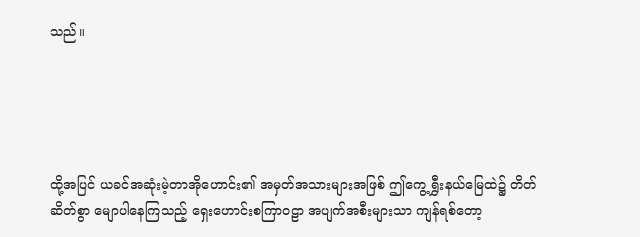သည်။





ထို့အပြင် ယခင်အဆုံးမဲ့တာအိုဟောင်း၏ အမှတ်အသားများအဖြစ် ဤကွေ့ရွှီးနယ်မြေထဲ၌ တိတ်ဆိတ်စွာ မျောပါနေကြသည့် ရှေးဟောင်းစကြာဝဠာ အပျက်အစီးများသာ ကျန်ရစ်တော့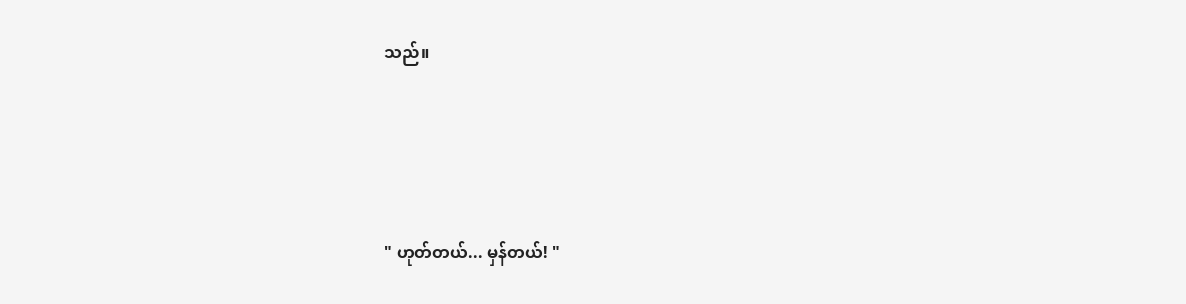သည်။





" ဟုတ်တယ်... မှန်တယ်! "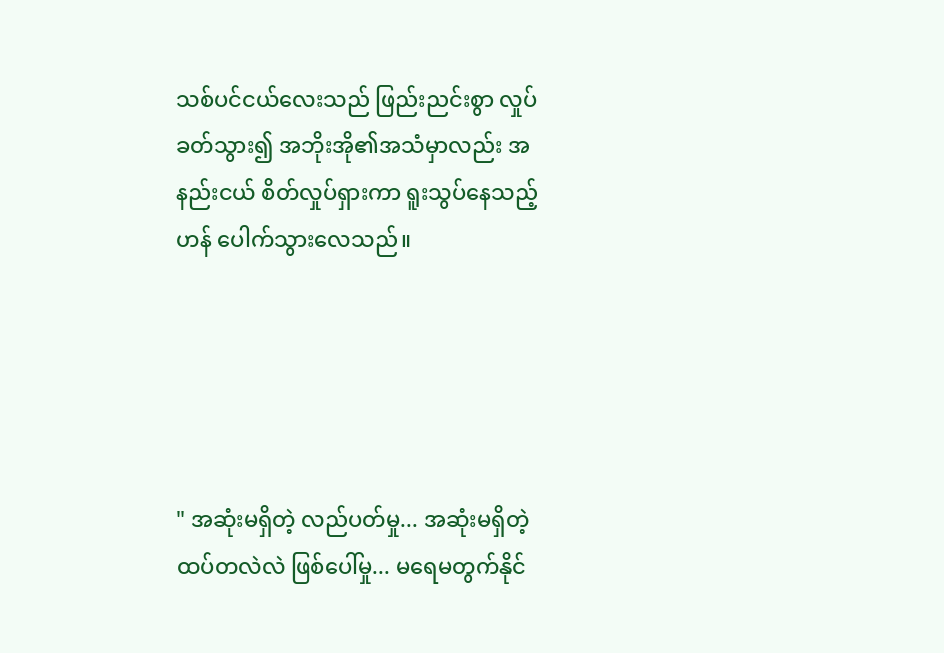သစ်ပင်ငယ်လေးသည် ဖြည်းညင်းစွာ လှုပ်ခတ်သွား၍ အဘိုးအို၏အသံမှာလည်း အနည်းငယ် စိတ်လှုပ်ရှားကာ ရူးသွပ်နေသည့်ဟန် ပေါက်သွားလေသည်။





" အဆုံးမရှိတဲ့ လည်ပတ်မှု... အဆုံးမရှိတဲ့ ထပ်တလဲလဲ ဖြစ်ပေါ်မှု... မရေမတွက်နိုင်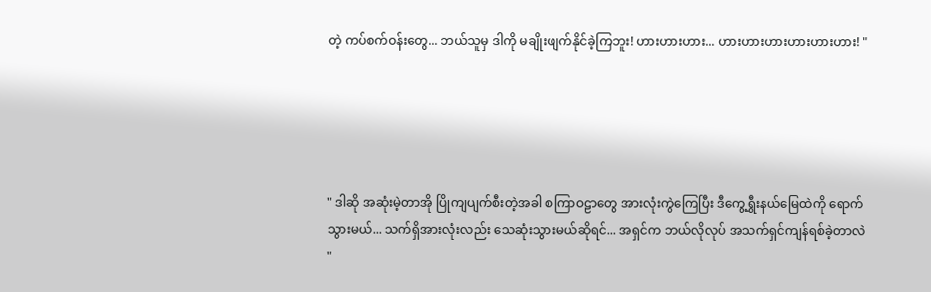တဲ့ ကပ်စက်ဝန်းတွေ... ဘယ်သူမှ ဒါကို မချိုးဖျက်နိုင်ခဲ့ကြဘူး! ဟားဟားဟား... ဟားဟားဟားဟားဟားဟား! "





" ဒါဆို အဆုံးမဲ့တာအို ပြိုကျပျက်စီးတဲ့အခါ စကြာဝဠာတွေ အားလုံးကွဲကြေပြီး ဒီကွေ့ရွှီးနယ်မြေထဲကို ရောက်သွားမယ်... သက်ရှိအားလုံးလည်း သေဆုံးသွားမယ်ဆိုရင်... အရှင်က ဘယ်လိုလုပ် အသက်ရှင်ကျန်ရစ်ခဲ့တာလဲ "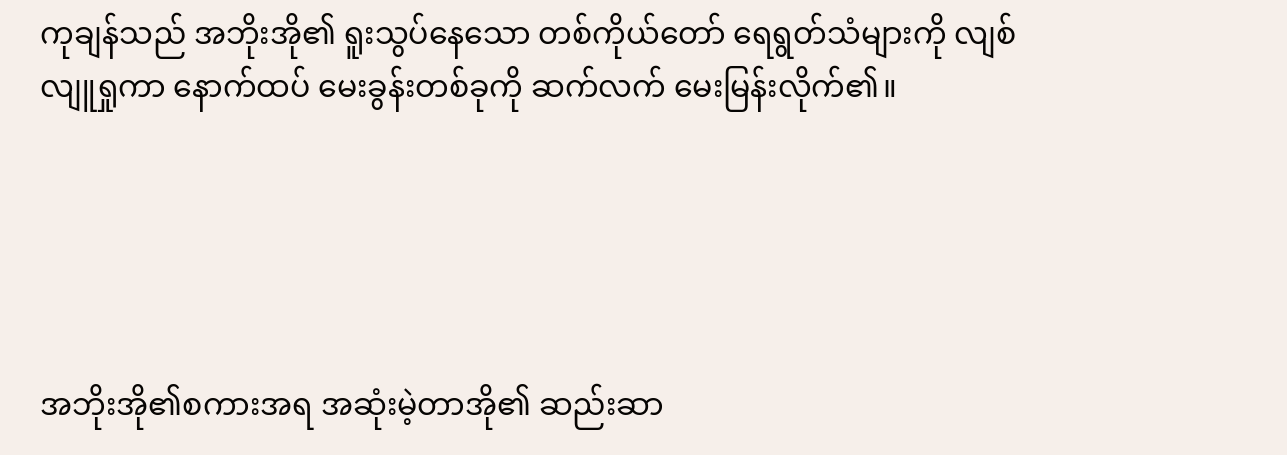ကုချန်သည် အဘိုးအို၏ ရူးသွပ်နေသော တစ်ကိုယ်တော် ရေရွတ်သံများကို လျစ်လျူရှုကာ နောက်ထပ် မေးခွန်းတစ်ခုကို ဆက်လက် မေးမြန်းလိုက်၏။





အဘိုးအို၏စကားအရ အဆုံးမဲ့တာအို၏ ဆည်းဆာ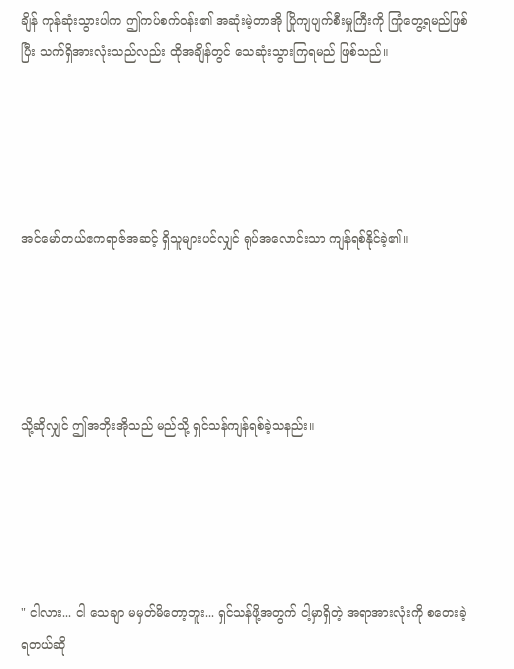ချိန် ကုန်ဆုံးသွားပါက ဤကပ်စက်ဝန်း၏ အဆုံးမဲ့တာအို ပြိုကျပျက်စီးမှုကြီးကို ကြုံတွေ့ရမည်ဖြစ်ပြီး သက်ရှိအားလုံးသည်လည်း ထိုအချိန်တွင် သေဆုံးသွားကြရမည် ဖြစ်သည်။





အင်မော်တယ်ဧကရာဇ်အဆင့် ရှိသူများပင်လျှင် ရုပ်အလောင်းသာ ကျန်ရစ်နိုင်ခဲ့၏။





သို့ဆိုလျှင် ဤအဘိုးအိုသည် မည်သို့ ရှင်သန်ကျန်ရစ်ခဲ့သနည်း။





" ငါလား... ငါ သေချာ မမှတ်မိတော့ဘူး... ရှင်သန်ဖို့အတွက် ငါ့မှာရှိတဲ့ အရာအားလုံးကို စတေးခဲ့ရတယ်ဆို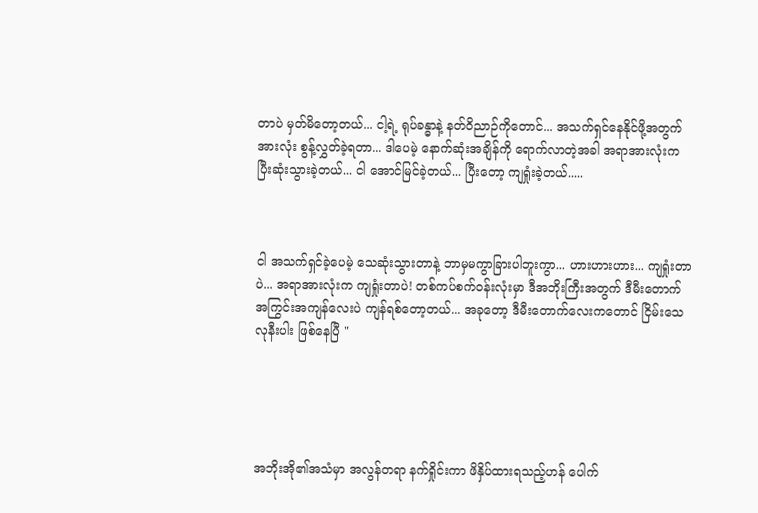တာပဲ မှတ်မိတော့တယ်... ငါ့ရဲ့ ရုပ်ခန္ဓာနဲ့ နတ်ဝိညာဉ်ကိုတောင်... အသက်ရှင်နေနိုင်ဖို့အတွက် အားလုံး စွန့်လွှတ်ခဲ့ရတာ... ဒါပေမဲ့ နောက်ဆုံးအချိန်ကို ရောက်လာတဲ့အခါ အရာအားလုံးက ပြီးဆုံးသွားခဲ့တယ်... ငါ အောင်မြင်ခဲ့တယ်... ပြီးတော့ ကျရှုံးခဲ့တယ်.....



ငါ အသက်ရှင်ခဲ့ပေမဲ့ သေဆုံးသွားတာနဲ့ ဘာမှမကွာခြားပါဘူးကွာ... ဟားဟားဟား... ကျရှုံးတာပဲ... အရာအားလုံးက ကျရှုံးတာပဲ! တစ်ကပ်စက်ဝန်းလုံးမှာ ဒီအဘိုးကြီးအတွက် ဒီမီးတောက် အကြွင်းအကျန်လေးပဲ ကျန်ရစ်တော့တယ်... အခုတော့ ဒီမီးတောက်လေးကတောင် ငြိမ်းသေလုနီးပါး ဖြစ်နေပြီ "





အဘိုးအို၏အသံမှာ အလွန်တရာ နက်ရှိုင်းကာ ဖိနှိပ်ထားရသည့်ဟန် ပေါက်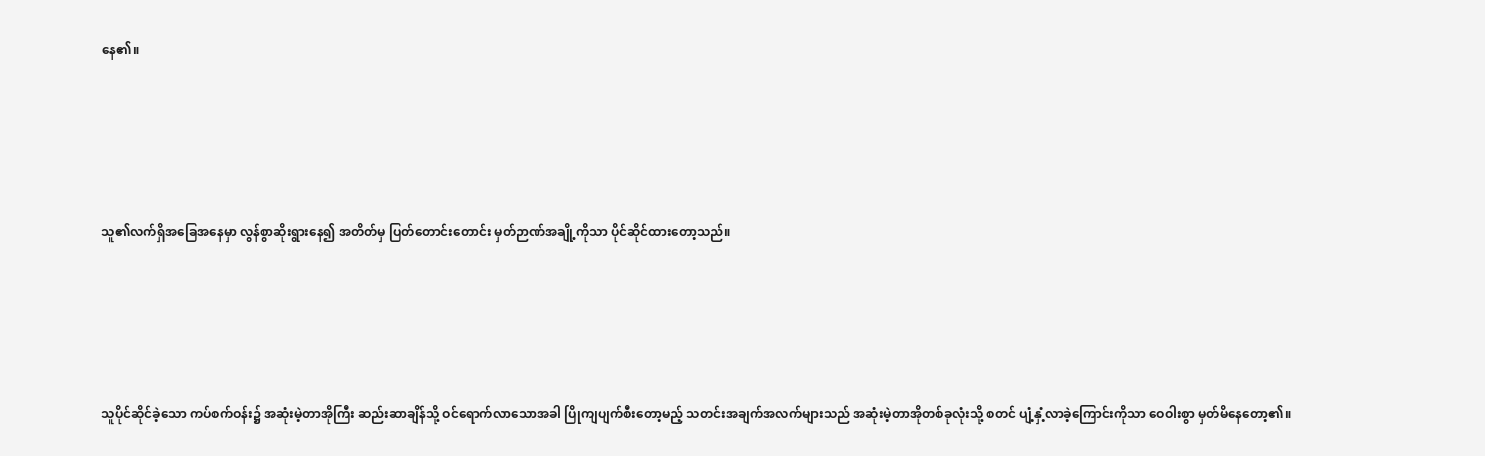နေ၏။





သူ၏လက်ရှိအခြေအနေမှာ လွန်စွာဆိုးရွားနေ၍ အတိတ်မှ ပြတ်တောင်းတောင်း မှတ်ဉာဏ်အချို့ကိုသာ ပိုင်ဆိုင်ထားတော့သည်။





သူပိုင်ဆိုင်ခဲ့သော ကပ်စက်ဝန်း၌ အဆုံးမဲ့တာအိုကြီး ဆည်းဆာချိန်သို့ ဝင်ရောက်လာသောအခါ ပြိုကျပျက်စီးတော့မည့် သတင်းအချက်အလက်များသည် အဆုံးမဲ့တာအိုတစ်ခုလုံးသို့ စတင် ပျံ့နှံ့လာခဲ့ကြောင်းကိုသာ ဝေဝါးစွာ မှတ်မိနေတော့၏။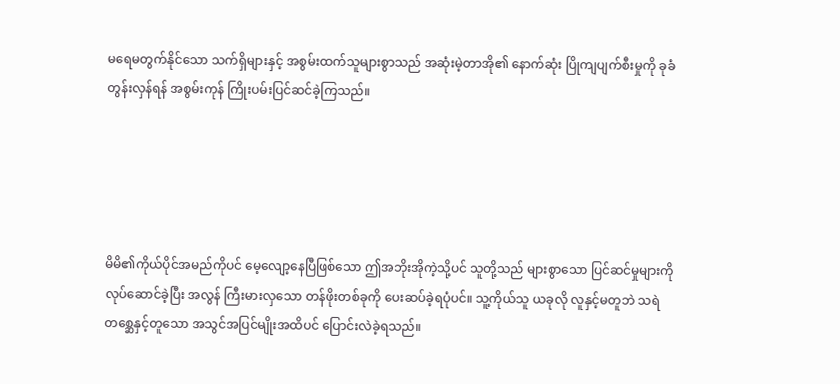မရေမတွက်နိုင်သော သက်ရှိများနှင့် အစွမ်းထက်သူများစွာသည် အဆုံးမဲ့တာအို၏ နောက်ဆုံး ပြိုကျပျက်စီးမှုကို ခုခံတွန်းလှန်ရန် အစွမ်းကုန် ကြိုးပမ်းပြင်ဆင်ခဲ့ကြသည်။





မိမိ၏ကိုယ်ပိုင်အမည်ကိုပင် မေ့လျော့နေပြီဖြစ်သော ဤအဘိုးအိုကဲ့သို့ပင် သူတို့သည် များစွာသော ပြင်ဆင်မှုများကို လုပ်ဆောင်ခဲ့ပြီး အလွန် ကြီးမားလှသော တန်ဖိုးတစ်ခုကို ပေးဆပ်ခဲ့ရပုံပင်။ သူ့ကိုယ်သူ ယခုလို လူနှင့်မတူဘဲ သရဲတစ္ဆေနှင့်တူသော အသွင်အပြင်မျိုးအထိပင် ပြောင်းလဲခဲ့ရသည်။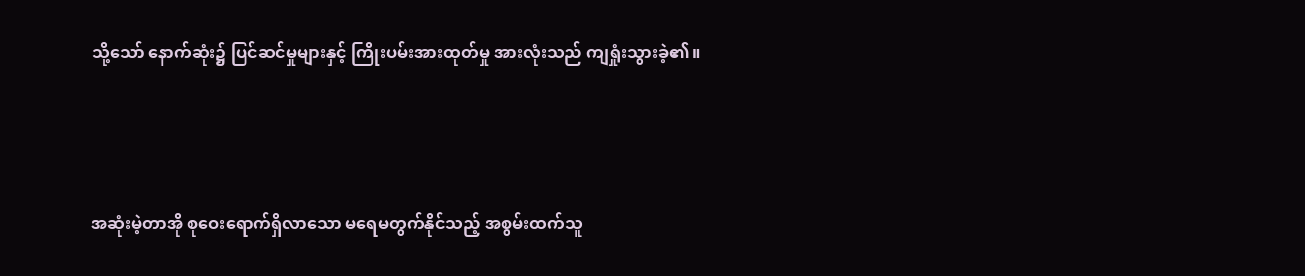သို့သော် နောက်ဆုံး၌ ပြင်ဆင်မှုများနှင့် ကြိုးပမ်းအားထုတ်မှု အားလုံးသည် ကျရှုံးသွားခဲ့၏။





အဆုံးမဲ့တာအို စုဝေးရောက်ရှိလာသော မရေမတွက်နိုင်သည့် အစွမ်းထက်သူ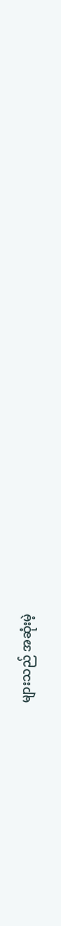များသည် အဆုံးမဲ့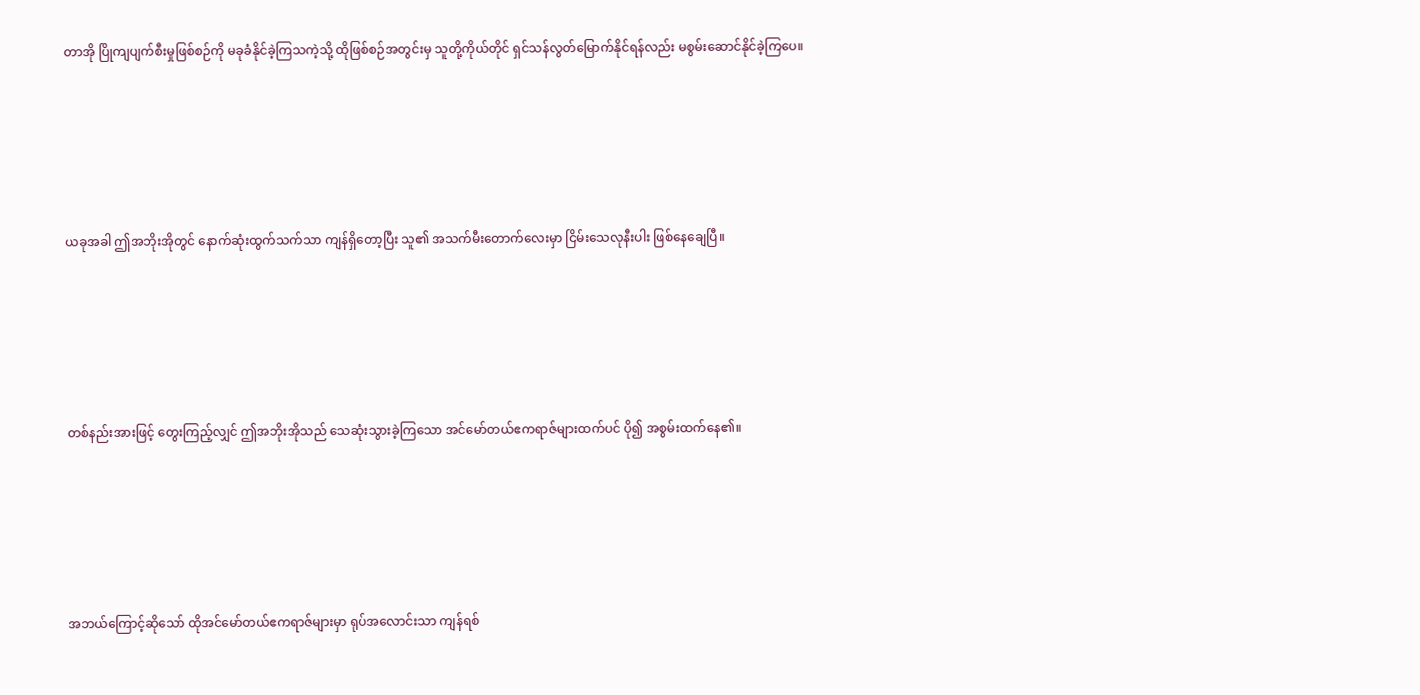တာအို ပြိုကျပျက်စီးမှုဖြစ်စဉ်ကို မခုခံနိုင်ခဲ့ကြသကဲ့သို့ ထိုဖြစ်စဉ်အတွင်းမှ သူတို့ကိုယ်တိုင် ရှင်သန်လွတ်မြောက်နိုင်ရန်လည်း မစွမ်းဆောင်နိုင်ခဲ့ကြပေ။





ယခုအခါ ဤအဘိုးအိုတွင် နောက်ဆုံးထွက်သက်သာ ကျန်ရှိတော့ပြီး သူ၏ အသက်မီးတောက်လေးမှာ ငြိမ်းသေလုနီးပါး ဖြစ်နေချေပြီ။





တစ်နည်းအားဖြင့် တွေးကြည့်လျှင် ဤအဘိုးအိုသည် သေဆုံးသွားခဲ့ကြသော အင်မော်တယ်ဧကရာဇ်များထက်ပင် ပို၍ အစွမ်းထက်နေ၏။





အဘယ်ကြောင့်ဆိုသော် ထိုအင်မော်တယ်ဧကရာဇ်များမှာ ရုပ်အလောင်းသာ ကျန်ရစ်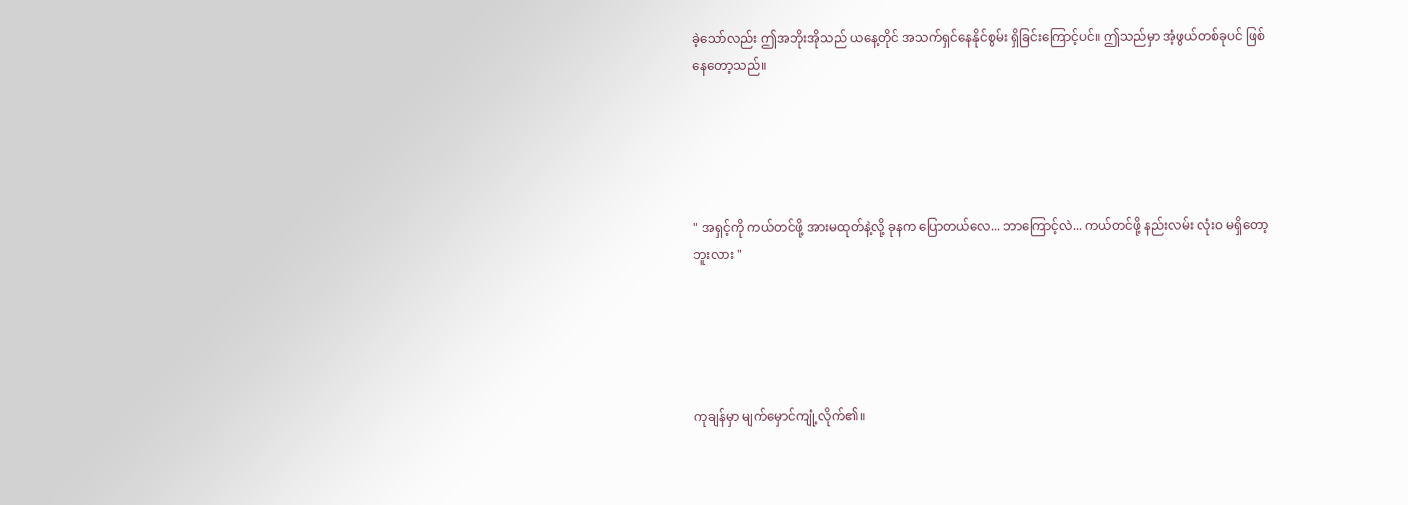ခဲ့သော်လည်း ဤအဘိုးအိုသည် ယနေ့တိုင် အသက်ရှင်နေနိုင်စွမ်း ရှိခြင်းကြောင့်ပင်။ ဤသည်မှာ အံ့ဖွယ်တစ်ခုပင် ဖြစ်နေတော့သည်။





" အရှင့်ကို ကယ်တင်ဖို့ အားမထုတ်နဲ့လို့ ခုနက ပြောတယ်လေ... ဘာကြောင့်လဲ... ကယ်တင်ဖို့ နည်းလမ်း လုံးဝ မရှိတော့ဘူးလား "





ကုချန်မှာ မျက်မှောင်ကျုံ့လိုက်၏။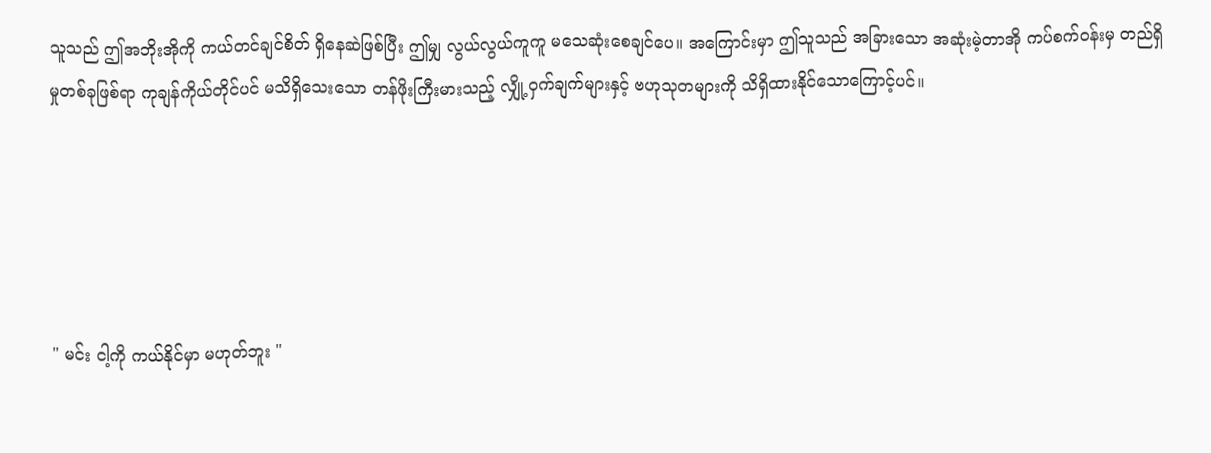သူသည် ဤအဘိုးအိုကို ကယ်တင်ချင်စိတ် ရှိနေဆဲဖြစ်ပြီး ဤမျှ လွယ်လွယ်ကူကူ မသေဆုံးစေချင်ပေ။ အကြောင်းမှာ ဤသူသည် အခြားသော အဆုံးမဲ့တာအို ကပ်စက်ဝန်းမှ တည်ရှိမှုတစ်ခုဖြစ်ရာ ကုချန်ကိုယ်တိုင်ပင် မသိရှိသေးသော တန်ဖိုးကြီးမားသည့် လျှို့ဝှက်ချက်များနှင့် ဗဟုသုတများကို သိရှိထားနိုင်သောကြောင့်ပင်။





" မင်း ငါ့ကို ကယ်နိုင်မှာ မဟုတ်ဘူး "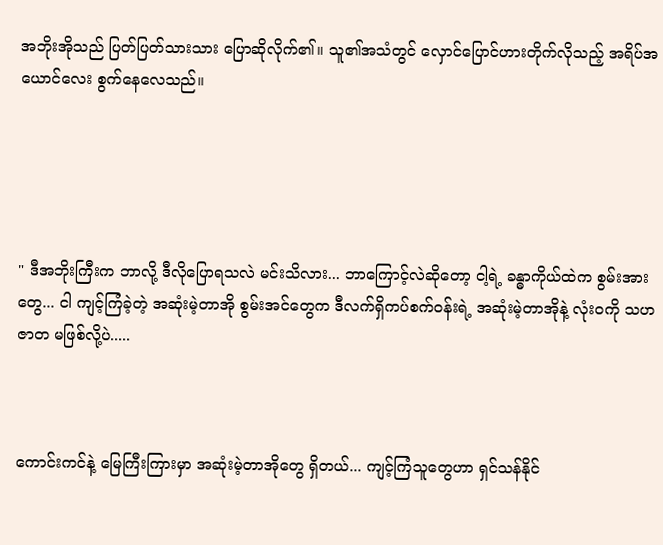အဘိုးအိုသည် ပြတ်ပြတ်သားသား ပြောဆိုလိုက်၏။ သူ၏အသံတွင် လှောင်ပြောင်ဟားတိုက်လိုသည့် အရိပ်အယောင်လေး စွက်နေလေသည်။





" ဒီအဘိုးကြီးက ဘာလို့ ဒီလိုပြောရသလဲ မင်းသိလား... ဘာကြောင့်လဲဆိုတော့ ငါ့ရဲ့ ခန္ဓာကိုယ်ထဲက စွမ်းအားတွေ... ငါ ကျင့်ကြံခဲ့တဲ့ အဆုံးမဲ့တာအို စွမ်းအင်တွေက ဒီလက်ရှိကပ်စက်ဝန်းရဲ့ အဆုံးမဲ့တာအိုနဲ့ လုံးဝကို သဟဇာတ မဖြစ်လို့ပဲ.....



ကောင်းကင်နဲ့ မြေကြီးကြားမှာ အဆုံးမဲ့တာအိုတွေ ရှိတယ်... ကျင့်ကြံသူတွေဟာ ရှင်သန်နိုင်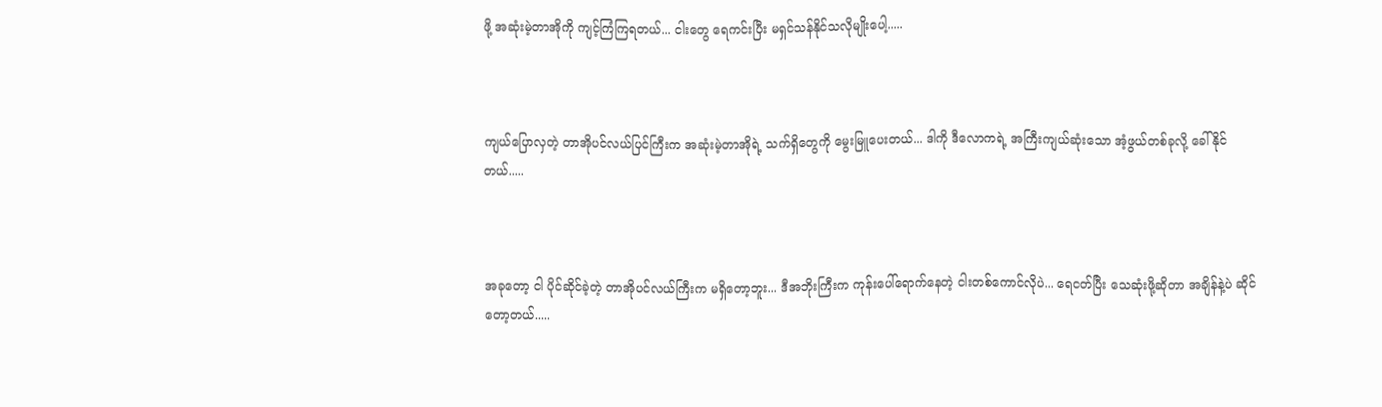ဖို့ အဆုံးမဲ့တာအိုကို ကျင့်ကြံကြရတယ်... ငါးတွေ ရေကင်းပြီး မရှင်သန်နိုင်သလိုမျိုးပေါ့.....



ကျယ်ပြောလှတဲ့ တာအိုပင်လယ်ပြင်ကြီးက အဆုံးမဲ့တာအိုရဲ့ သက်ရှိတွေကို မွေးမြူပေးတယ်... ဒါကို ဒီလောကရဲ့ အကြီးကျယ်ဆုံးသော အံ့ဖွယ်တစ်ခုလို့ ခေါ်နိုင်တယ်.....



အခုတော့ ငါ ပိုင်ဆိုင်ခဲ့တဲ့ တာအိုပင်လယ်ကြီးက မရှိတော့ဘူး... ဒီအဘိုးကြီးက ကုန်းပေါ်ရောက်နေတဲ့ ငါးတစ်ကောင်လိုပဲ... ရေငတ်ပြီး သေဆုံးဖို့ဆိုတာ အချိန်နဲ့ပဲ ဆိုင်တော့တယ်.....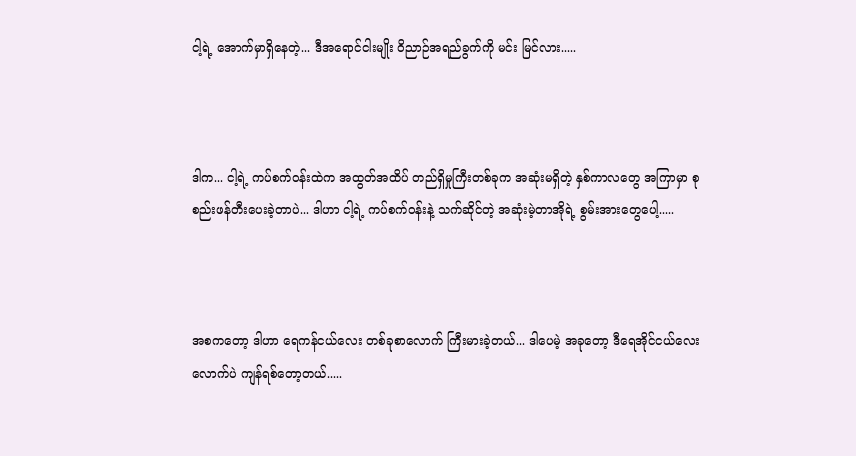ငါ့ရဲ့ အောက်မှာရှိနေတဲ့... ဒီအရောင်ငါးမျိုး ဝိညာဉ်အရည်ခွက်ကို မင်း မြင်လား.....



ဒါက... ငါ့ရဲ့ ကပ်စက်ဝန်းထဲက အထွတ်အထိပ် တည်ရှိမှုကြီးတစ်ခုက အဆုံးမရှိတဲ့ နှစ်ကာလတွေ အကြာမှာ စုစည်းဖန်တီးပေးခဲ့တာပဲ... ဒါဟာ ငါ့ရဲ့ ကပ်စက်ဝန်းနဲ့ သက်ဆိုင်တဲ့ အဆုံးမဲ့တာအိုရဲ့ စွမ်းအားတွေပေါ့.....



အစကတော့ ဒါဟာ ရေကန်ငယ်လေး တစ်ခုစာလောက် ကြီးမားခဲ့တယ်... ဒါပေမဲ့ အခုတော့ ဒီရေအိုင်ငယ်လေးလောက်ပဲ ကျန်ရစ်တော့တယ်.....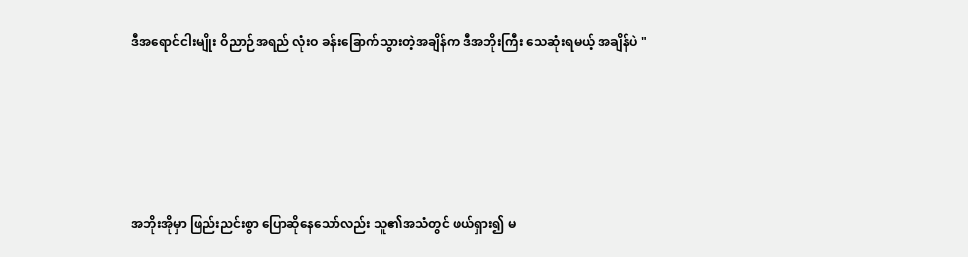ဒီအရောင်ငါးမျိုး ဝိညာဉ်အရည် လုံးဝ ခန်းခြောက်သွားတဲ့အချိန်က ဒီအဘိုးကြီး သေဆုံးရမယ့် အချိန်ပဲ "





အဘိုးအိုမှာ ဖြည်းညင်းစွာ ပြောဆိုနေသော်လည်း သူ၏အသံတွင် ဖယ်ရှား၍ မ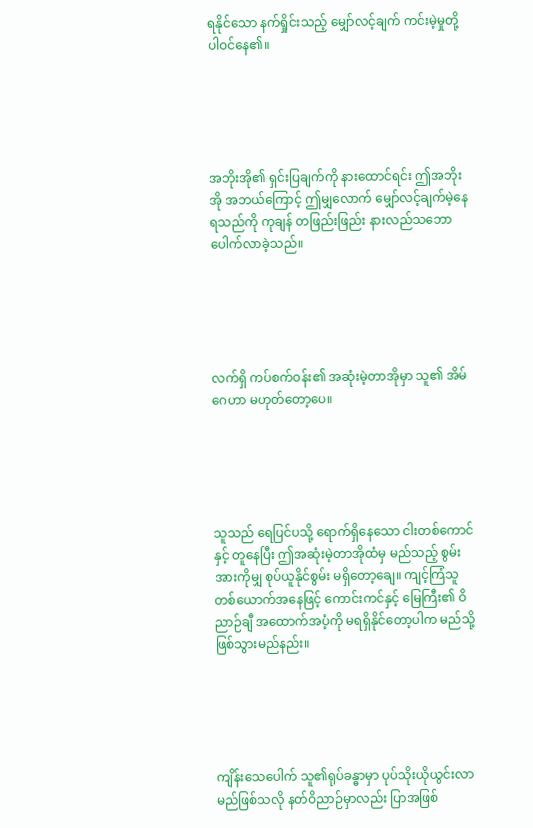ရနိုင်သော နက်ရှိုင်းသည့် မျှော်လင့်ချက် ကင်းမဲ့မှုတို့ ပါဝင်နေ၏။





အဘိုးအို၏ ရှင်းပြချက်ကို နားထောင်ရင်း ဤအဘိုးအို အဘယ်ကြောင့် ဤမျှလောက် မျှော်လင့်ချက်မဲ့နေရသည်ကို ကုချန် တဖြည်းဖြည်း နားလည်သဘောပေါက်လာခဲ့သည်။





လက်ရှိ ကပ်စက်ဝန်း၏ အဆုံးမဲ့တာအိုမှာ သူ၏ အိမ်ဂေဟာ မဟုတ်တော့ပေ။





သူသည် ရေပြင်ပသို့ ရောက်ရှိနေသော ငါးတစ်ကောင်နှင့် တူနေပြီး ဤအဆုံးမဲ့တာအိုထံမှ မည်သည့် စွမ်းအားကိုမျှ စုပ်ယူနိုင်စွမ်း မရှိတော့ချေ။ ကျင့်ကြံသူတစ်ယောက်အနေဖြင့် ကောင်းကင်နှင့် မြေကြီး၏ ဝိညာဉ်ချီ အထောက်အပံ့ကို မရရှိနိုင်တော့ပါက မည်သို့ ဖြစ်သွားမည်နည်း။





ကျိန်းသေပေါက် သူ၏ရုပ်ခန္ဓာမှာ ပုပ်သိုးယိုယွင်းလာမည်ဖြစ်သလို နတ်ဝိညာဉ်မှာလည်း ပြာအဖြစ်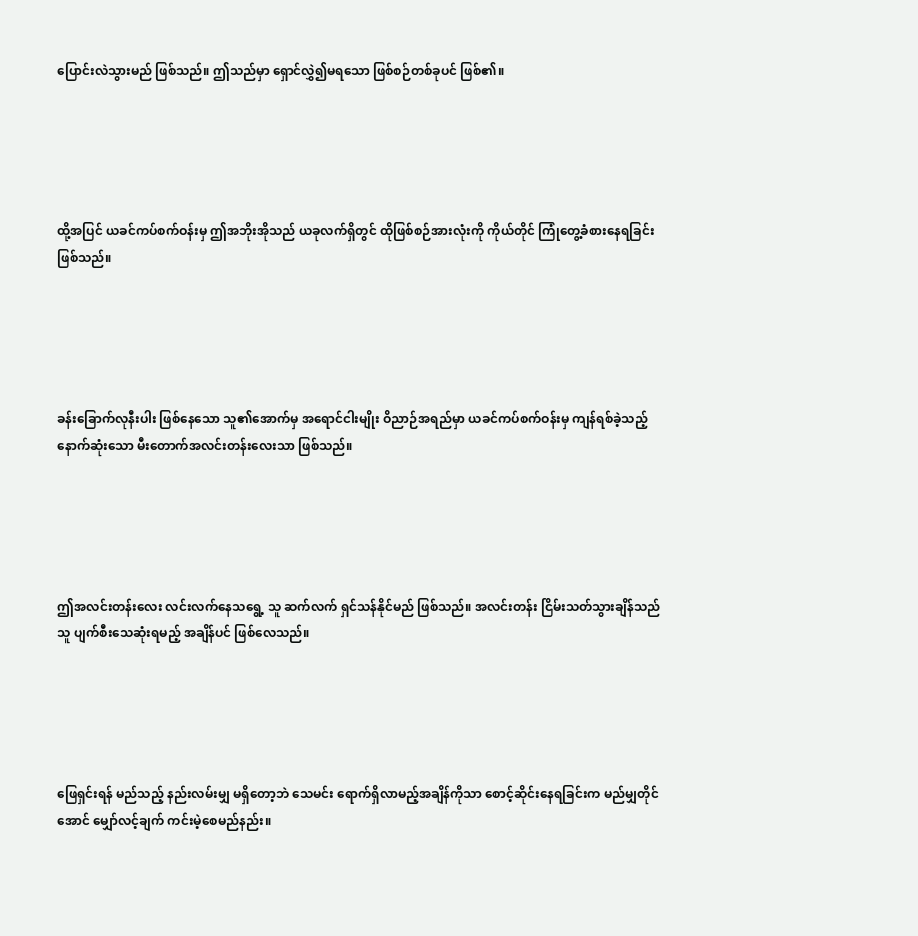ပြောင်းလဲသွားမည် ဖြစ်သည်။ ဤသည်မှာ ရှောင်လွှဲ၍မရသော ဖြစ်စဉ်တစ်ခုပင် ဖြစ်၏။





ထို့အပြင် ယခင်ကပ်စက်ဝန်းမှ ဤအဘိုးအိုသည် ယခုလက်ရှိတွင် ထိုဖြစ်စဉ်အားလုံးကို ကိုယ်တိုင် ကြုံတွေ့ခံစားနေရခြင်း ဖြစ်သည်။





ခန်းခြောက်လုနီးပါး ဖြစ်နေသော သူ၏အောက်မှ အရောင်ငါးမျိုး ဝိညာဉ်အရည်မှာ ယခင်ကပ်စက်ဝန်းမှ ကျန်ရစ်ခဲ့သည့် နောက်ဆုံးသော မီးတောက်အလင်းတန်းလေးသာ ဖြစ်သည်။





ဤအလင်းတန်းလေး လင်းလက်နေသရွေ့ သူ ဆက်လက် ရှင်သန်နိုင်မည် ဖြစ်သည်။ အလင်းတန်း ငြိမ်းသတ်သွားချိန်သည် သူ ပျက်စီးသေဆုံးရမည့် အချိန်ပင် ဖြစ်လေသည်။





ဖြေရှင်းရန် မည်သည့် နည်းလမ်းမျှ မရှိတော့ဘဲ သေမင်း ရောက်ရှိလာမည့်အချိန်ကိုသာ စောင့်ဆိုင်းနေရခြင်းက မည်မျှတိုင်အောင် မျှော်လင့်ချက် ကင်းမဲ့စေမည်နည်း။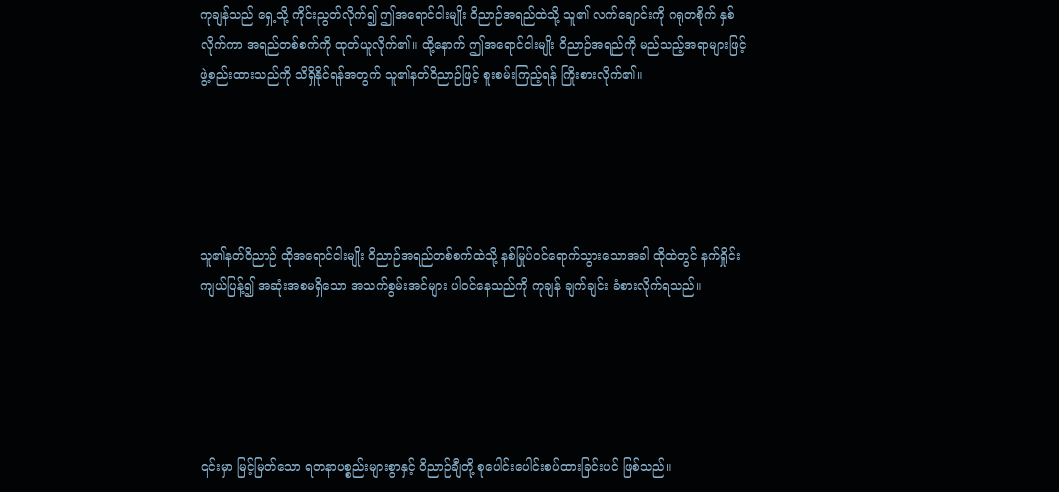ကုချန်သည် ရှေ့သို့ ကိုင်းညွတ်လိုက်၍ ဤအရောင်ငါးမျိုး ဝိညာဉ်အရည်ထဲသို့ သူ၏ လက်ချောင်းကို ဂရုတစိုက် နှစ်လိုက်ကာ အရည်တစ်စက်ကို ထုတ်ယူလိုက်၏။ ထို့နောက် ဤအရောင်ငါးမျိုး ဝိညာဉ်အရည်ကို မည်သည့်အရာများဖြင့် ဖွဲ့စည်းထားသည်ကို သိရှိနိုင်ရန်အတွက် သူ၏နတ်ဝိညာဉ်ဖြင့် စူးစမ်းကြည့်ရန် ကြိုးစားလိုက်၏။





သူ၏နတ်ဝိညာဉ် ထိုအရောင်ငါးမျိုး ဝိညာဉ်အရည်တစ်စက်ထဲသို့ နစ်မြုပ်ဝင်ရောက်သွားသောအခါ ထိုထဲတွင် နက်ရှိုင်းကျယ်ပြန့်၍ အဆုံးအစမရှိသော အသက်စွမ်းအင်များ ပါဝင်နေသည်ကို ကုချန် ချက်ချင်း ခံစားလိုက်ရသည်။





၎င်းမှာ မြင့်မြတ်သော ရတနာပစ္စည်းများစွာနှင့် ဝိညာဉ်ချီတို့ စုပေါင်းပေါင်းစပ်ထားခြင်းပင် ဖြစ်သည်။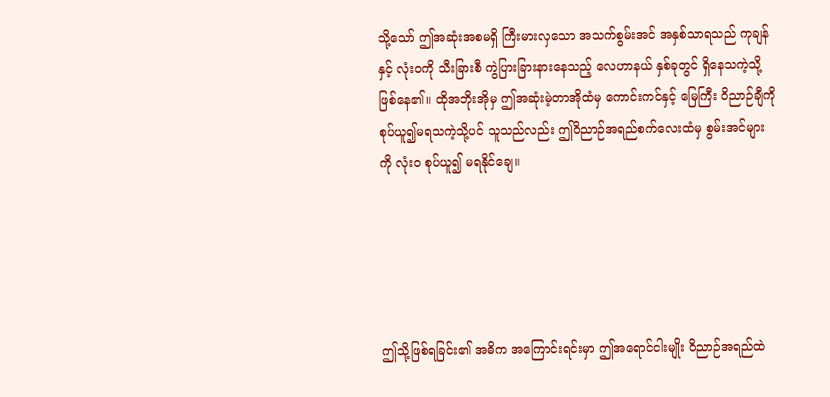သို့သော် ဤအဆုံးအစမရှိ ကြီးမားလှသော အသက်စွမ်းအင် အနှစ်သာရသည် ကုချန်နှင့် လုံးဝကို သီးခြားစီ ကွဲပြားခြားနားနေသည့် လေဟာနယ် နှစ်ခုတွင် ရှိနေသကဲ့သို့ ဖြစ်နေ၏။ ထိုအဘိုးအိုမှ ဤအဆုံးမဲ့တာအိုထံမှ ကောင်းကင်နှင့် မြေကြီး ဝိညာဉ်ချီကို စုပ်ယူ၍မရသကဲ့သို့ပင် သူသည်လည်း ဤဝိညာဉ်အရည်စက်လေးထံမှ စွမ်းအင်များကို လုံးဝ စုပ်ယူ၍ မရနိုင်ချေ။





ဤသို့ဖြစ်ရခြင်း၏ အဓိက အကြောင်းရင်းမှာ ဤအရောင်ငါးမျိုး ဝိညာဉ်အရည်ထဲ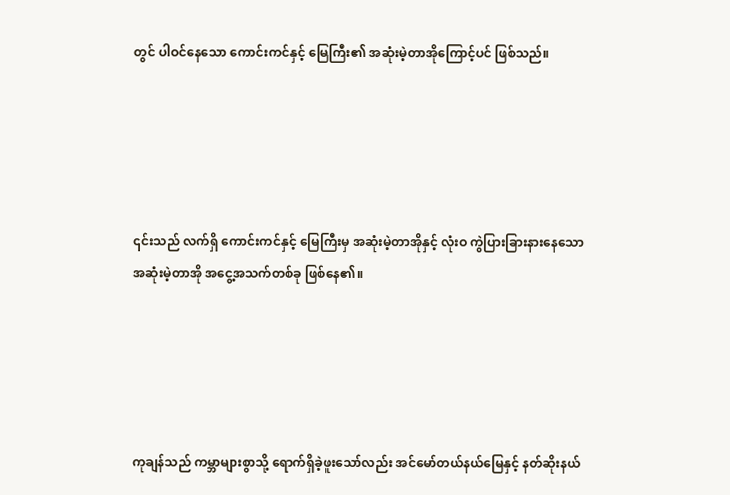တွင် ပါဝင်နေသော ကောင်းကင်နှင့် မြေကြီး၏ အဆုံးမဲ့တာအိုကြောင့်ပင် ဖြစ်သည်။





၎င်းသည် လက်ရှိ ကောင်းကင်နှင့် မြေကြီးမှ အဆုံးမဲ့တာအိုနှင့် လုံးဝ ကွဲပြားခြားနားနေသော အဆုံးမဲ့တာအို အငွေ့အသက်တစ်ခု ဖြစ်နေ၏။





ကုချန်သည် ကမ္ဘာများစွာသို့ ရောက်ရှိခဲ့ဖူးသော်လည်း အင်မော်တယ်နယ်မြေနှင့် နတ်ဆိုးနယ်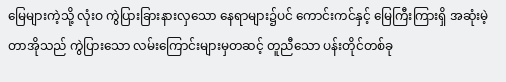မြေများကဲ့သို့ လုံးဝ ကွဲပြားခြားနားလှသော နေရာများ၌ပင် ကောင်းကင်နှင့် မြေကြီးကြားရှိ အဆုံးမဲ့တာအိုသည် ကွဲပြားသော လမ်းကြောင်းများမှတဆင့် တူညီသော ပန်းတိုင်တစ်ခု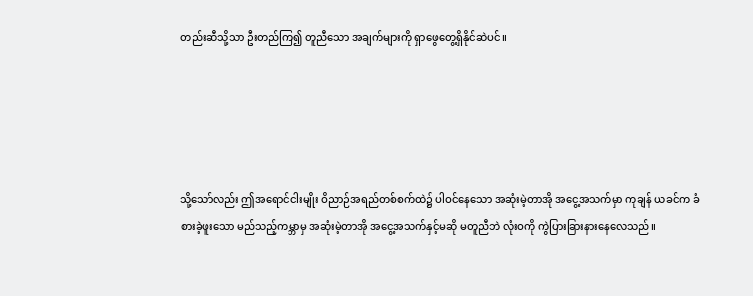တည်းဆီသို့သာ ဦးတည်ကြ၍ တူညီသော အချက်များကို ရှာဖွေတွေ့ရှိနိုင်ဆဲပင်။





သို့သော်လည်း ဤအရောင်ငါးမျိုး ဝိညာဉ်အရည်တစ်စက်ထဲ၌ ပါဝင်နေသော အဆုံးမဲ့တာအို အငွေ့အသက်မှာ ကုချန် ယခင်က ခံစားခဲ့ဖူးသော မည်သည့်ကမ္ဘာမှ အဆုံးမဲ့တာအို အငွေ့အသက်နှင့်မဆို မတူညီဘဲ လုံးဝကို ကွဲပြားခြားနားနေလေသည်။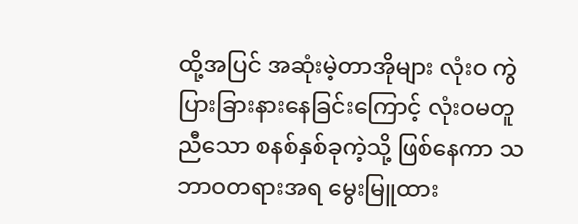ထို့အပြင် အဆုံးမဲ့တာအိုများ လုံးဝ ကွဲပြားခြားနားနေခြင်းကြောင့် လုံးဝမတူညီသော စနစ်နှစ်ခုကဲ့သို့ ဖြစ်နေကာ သဘာဝတရားအရ မွေးမြူထား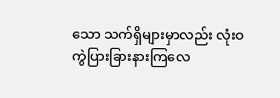သော သက်ရှိများမှာလည်း လုံးဝ ကွဲပြားခြားနားကြလေ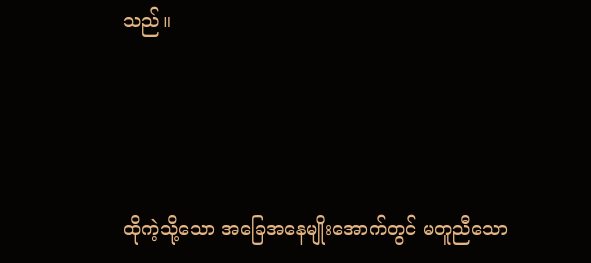သည်။





ထိုကဲ့သို့သော အခြေအနေမျိုးအောက်တွင် မတူညီသော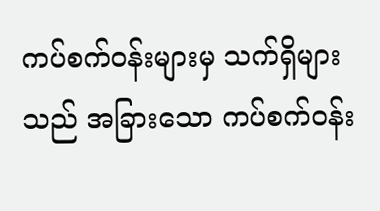ကပ်စက်ဝန်းများမှ သက်ရှိများသည် အခြားသော ကပ်စက်ဝန်း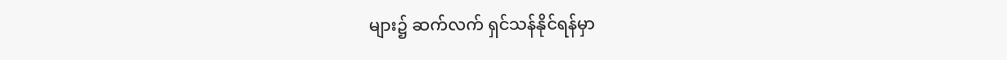များ၌ ဆက်လက် ရှင်သန်နိုင်ရန်မှာ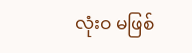လုံးဝ မဖြစ်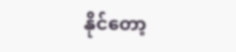နိုင်တော့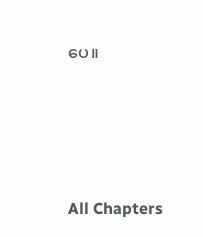ပေ။





All Chapters